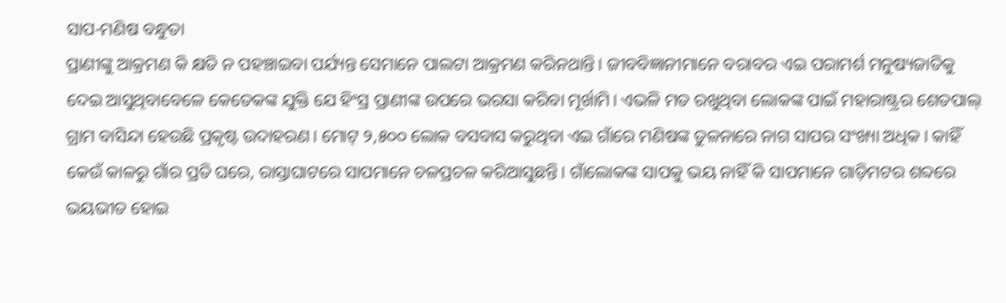ସାପ-ମଣିଷ ବନ୍ଧୁତା
ପ୍ରାଣୀଙ୍କୁ ଆକ୍ରମଣ କି କ୍ଷତି ନ ପହଞ୍ଚାଇବା ପର୍ଯ୍ୟନ୍ତ ସେମାନେ ପାଲଟା ଆକ୍ରମଣ କରିନଥାନ୍ତି। ଜୀବବିଜ୍ଞାନୀମାନେ ବରାବର ଏଇ ପରାମର୍ଶ ମନୁଷ୍ୟଜାତିକୁ ଦେଇ ଆସୁଥିବାବେଳେ କେତେକଙ୍କ ଯୁକ୍ତି ଯେ ହିଂସ୍ର ପ୍ରାଣୀଙ୍କ ଉପରେ ଭରସା କରିବା ମୂର୍ଖାମି। ଏଭଳି ମତ ରଖୁଥିବା ଲୋକଙ୍କ ପାଇଁ ମହାରାଷ୍ଟ୍ରର ଶେତପାଲ୍ ଗ୍ରାମ ବାସିନ୍ଦା ହେଉଛି ପ୍ରକୃଷ୍ଟ ଉଦାହରଣ। ମୋଟ୍ ୨,୫୦୦ ଲୋକ ବସବାସ କରୁଥିବା ଏଇ ଗାଁରେ ମଣିଷଙ୍କ ତୁଳନାରେ ନାଗ ସାପର ସଂଖ୍ୟା ଅଧିକ। କାହିଁ କେଉଁ କାଳରୁ ଗାଁର ପ୍ରତି ଘରେ, ରାସ୍ତାଘାଟରେ ସାପମାନେ ଚଳପ୍ରଚଳ କରିଆସୁଛନ୍ତି। ଗାଁଲୋକଙ୍କ ସାପକୁ ଭୟ ନାହିଁ କି ସାପମାନେ ଗାଡ଼ିମଟର ଶବ୍ଦରେ ଭୟଭୀତ ହୋଇ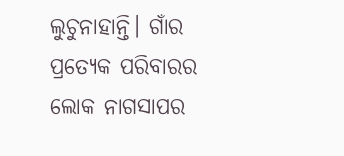ଲୁଚୁନାହାନ୍ତି। ଗାଁର ପ୍ରତ୍ୟେକ ପରିବାରର ଲୋକ ନାଗସାପର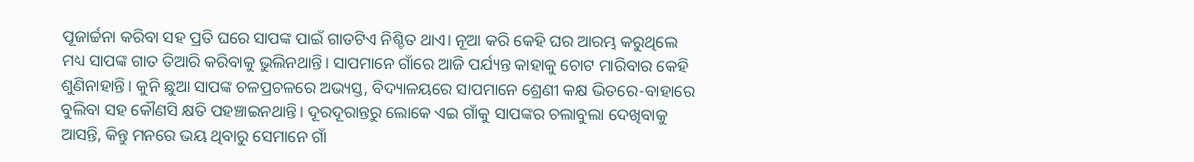ପୂଜାର୍ଚ୍ଚନା କରିବା ସହ ପ୍ରତି ଘରେ ସାପଙ୍କ ପାଇଁ ଗାତଟିଏ ନିଶ୍ଚିତ ଥାଏ। ନୂଆ କରି କେହି ଘର ଆରମ୍ଭ କରୁଥିଲେ ମଧ୍ୟ ସାପଙ୍କ ଗାତ ତିଆରି କରିବାକୁ ଭୁଲିନଥାନ୍ତି। ସାପମାନେ ଗାଁରେ ଆଜି ପର୍ଯ୍ୟନ୍ତ କାହାକୁ ଚୋଟ ମାରିବାର କେହି ଶୁଣିନାହାନ୍ତି। କୁନି ଛୁଆ ସାପଙ୍କ ଚଳପ୍ରଚଳରେ ଅଭ୍ୟସ୍ତ, ବିଦ୍ୟାଳୟରେ ସାପମାନେ ଶ୍ରେଣୀ କକ୍ଷ ଭିତରେ-ବାହାରେ ବୁଲିବା ସହ କୌଣସି କ୍ଷତି ପହଞ୍ଚାଇନଥାନ୍ତି। ଦୂରଦୂରାନ୍ତରୁ ଲୋକେ ଏଇ ଗାଁକୁ ସାପଙ୍କର ଚଲାବୁଲା ଦେଖିବାକୁ ଆସନ୍ତି, କିନ୍ତୁ ମନରେ ଭୟ ଥିବାରୁ ସେମାନେ ଗାଁ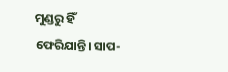ମୁଣ୍ଡରୁ ହିଁ ଫେରିଯାନ୍ତି। ସାପ-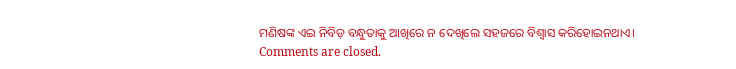ମଣିଷଙ୍କ ଏଇ ନିବିଡ଼ ବନ୍ଧୁତାକୁ ଆଖିରେ ନ ଦେଖିଲେ ସହଜରେ ବିଶ୍ବାସ କରିହୋଇନଥାଏ।
Comments are closed.